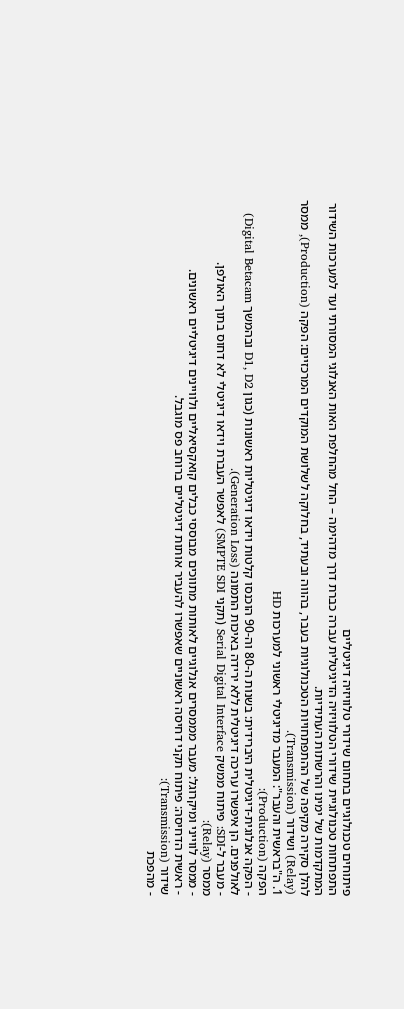פיתוחים טכנולוגיים בתחום שידורי טלוויזיה דיגיטליים
התפתחות טכנולוגיית שידורי הטלוויזיה הדיגיטלית עברה כברת דרך מדהימה – החל מהחלפת האות האנלוגי המסורתי ועד למערכות השידור המתקדמות של ימינו והרשתות העתידיות.
להלן סקירה מקיפה של ההתפתחויות הטכנולוגיות בעבר, בהווה ובעתיד, בחלוקה לשלושת המוקדים המרכזיים: הפקה (Production), ממסר (Relay) ושידור (Transmission).
1. ה"בראשית והעבר": המעבר מדיגיטלי ראשוני למערכות HD
הפקה (Production):
- הפקה אנלוגית-דיגיטלית היברידית: בשנות ה-80 וה-90 הוכנסו קלטות וידאו דיגיטליות ראשונות (כגון D1, D2 ובהמשך Digital Betacam) לאולפנים. הן איפשרו עריכה דיגיטלית ללא ירידה באיכות התמונה (Generation Loss).
- מעבר ל-SDI: פיתוח ממשק Serial Digital Interface (תקני SMPTE SDI) לאפשר העברת וידאו דיגיטלי לא דחוס בתוך האולפן.
ממסר (Relay):
- ממסר לווייני ומיקרוגל: מעבר מממסרים אנלוגיים לאותות מתווכים מבוססי כבלים קואקסיאליים ולוויינים דיגיטליים ראשונים.
- ראשית הדחיסה: פיתוח תקני דחיסה ראשוניים שאפשרו להעביר אותות דיגיטליים ברוחב פס מוגבל.
שידור (Transmission):
- מהפכת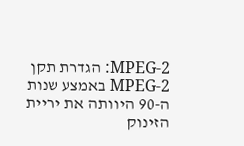MPEG-2: הגדרת תקן MPEG-2 באמצע שנות ה-90 היוותה את יריית הזינוק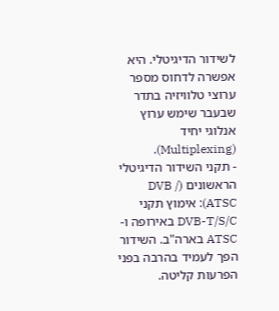לשידור הדיגיטלי. היא אפשרה לדחוס מספר ערוצי טלוויזיה בתדר שבעבר שימש ערוץ אנלוגי יחיד (Multiplexing).
- תקני השידור הדיגיטלי הראשונים (DVB / ATSC): אימוץ תקני DVB-T/S/C באירופה ו-ATSC בארה"ב. השידור הפך לעמיד בהרבה בפני הפרעות קליטה.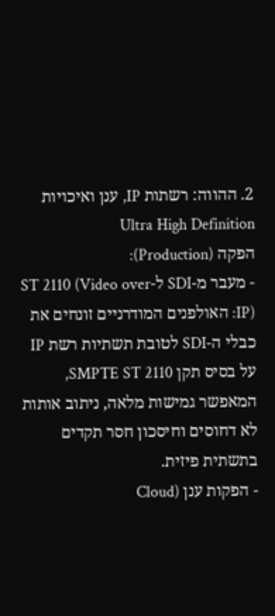2. ההווה: רשתות IP, ענן ואיכויות Ultra High Definition
הפקה (Production):
- מעבר מ-SDI ל-ST 2110 (Video over IP): האולפנים המודרניים זונחים את כבלי ה-SDI לטובת תשתיות רשת IP על בסיס תקן SMPTE ST 2110, המאפשר גמישות מלאה, ניתוב אותות לא דחוסים וחיסכון חסר תקדים בתשתית פיזית.
- הפקות ענן (Cloud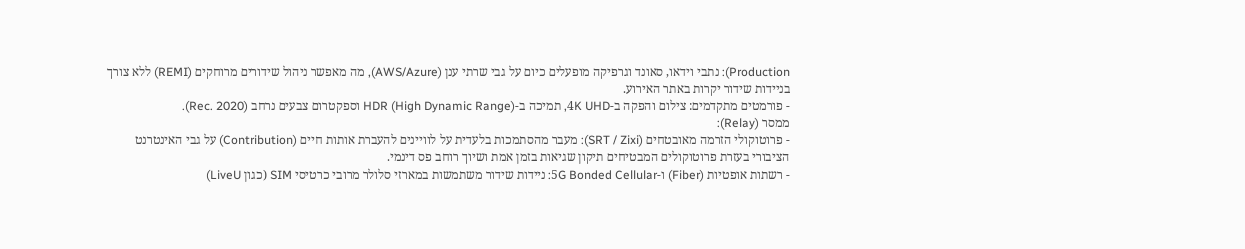Production): נתבי וידאו, סאונד וגרפיקה מופעלים כיום על גבי שרתי ענן (AWS/Azure), מה מאפשר ניהול שידורים מרוחקים (REMI) ללא צורך בניידות שידור יקרות באתר האירוע.
- פורמטים מתקדמים: צילום והפקה ב-4K UHD, תמיכה ב-HDR (High Dynamic Range) וספקטרום צבעים נרחב (Rec. 2020).
ממסר (Relay):
- פרוטוקולי הזרמה מאובטחים (SRT / Zixi): מעבר מהסתמכות בלעדית על לוויינים להעברת אותות חיים (Contribution) על גבי האינטרנט הציבורי בעזרת פרוטוקולים המבטיחים תיקון שגיאות בזמן אמת ושיוך רוחב פס דינמי.
- רשתות אופטיות (Fiber) ו-5G Bonded Cellular: ניידות שידור משתמשות במארזי סלולר מרובי כרטיסי SIM (כגון LiveU)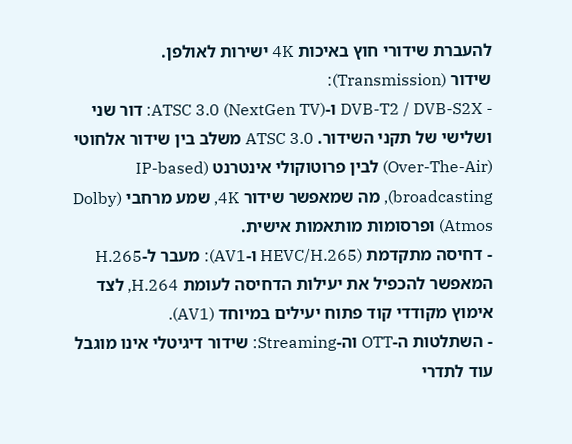להעברת שידורי חוץ באיכות 4K ישירות לאולפן.
שידור (Transmission):
- DVB-T2 / DVB-S2X ו-ATSC 3.0 (NextGen TV): דור שני ושלישי של תקני השידור. ATSC 3.0 משלב בין שידור אלחוטי (Over-The-Air) לבין פרוטוקולי אינטרנט (IP-based broadcasting), מה שמאפשר שידור 4K, שמע מרחבי (Dolby Atmos) ופרסומות מותאמות אישית.
- דחיסה מתקדמת (HEVC/H.265 ו-AV1): מעבר ל-H.265 המאפשר להכפיל את יעילות הדחיסה לעומת H.264, לצד אימוץ מקודדי קוד פתוח יעילים במיוחד (AV1).
- השתלטות ה-OTT וה-Streaming: שידור דיגיטלי אינו מוגבל עוד לתדרי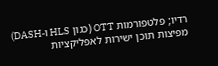רדיו; פלטפורמות OTT (כגון HLS ו-DASH) מפיצות תוכן ישירות לאפליקציות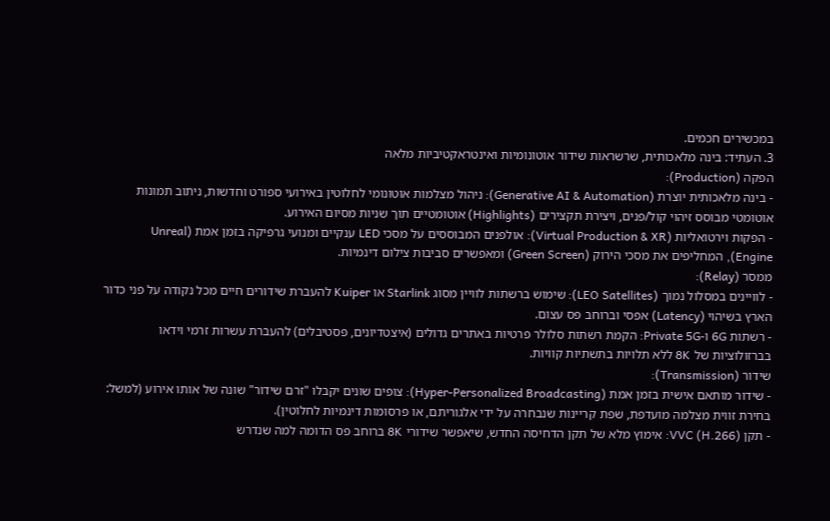במכשירים חכמים.
3. העתיד: בינה מלאכותית, שרשראות שידור אוטונומיות ואינטראקטיביות מלאה
הפקה (Production):
- בינה מלאכותית יוצרת (Generative AI & Automation): ניהול מצלמות אוטונומי לחלוטין באירועי ספורט וחדשות, ניתוב תמונות אוטומטי מבוסס זיהוי קול/פנים, ויצירת תקצירים (Highlights) אוטומטיים תוך שניות מסיום האירוע.
- הפקות וירטואליות (Virtual Production & XR): אולפנים המבוססים על מסכי LED ענקיים ומנועי גרפיקה בזמן אמת (Unreal Engine), המחליפים את מסכי הירוק (Green Screen) ומאפשרים סביבות צילום דינמיות.
ממסר (Relay):
- לוויינים במסלול נמוך (LEO Satellites): שימוש ברשתות לוויין מסוג Starlink או Kuiper להעברת שידורים חיים מכל נקודה על פני כדור הארץ בשיהוי (Latency) אפסי וברוחב פס עצום.
- רשתות 6G ו-Private 5G: הקמת רשתות סלולר פרטיות באתרים גדולים (איצטדיונים, פסטיבלים) להעברת עשרות זרמי וידאו בברזולוציות של 8K ללא תלויות בתשתיות קוויות.
שידור (Transmission):
- שידור מותאם אישית בזמן אמת (Hyper-Personalized Broadcasting): צופים שונים יקבלו "זרם שידור" שונה של אותו אירוע (למשל: בחירת זווית מצלמה מועדפת, שפת קריינות שנבחרה על ידי אלגוריתם, או פרסומות דינמיות לחלוטין).
- תקן VVC (H.266): אימוץ מלא של תקן הדחיסה החדש, שיאפשר שידורי 8K ברוחב פס הדומה למה שנדרש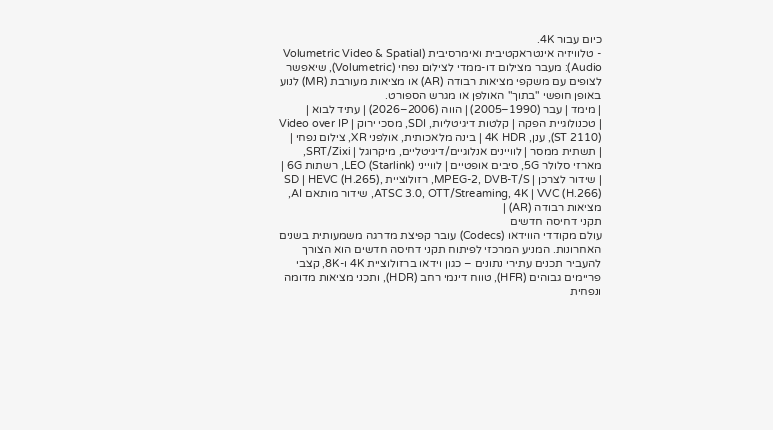כיום עבור 4K.
- טלוויזיה אינטראקטיבית ואימרסיבית (Volumetric Video & Spatial Audio): מעבר מצילום דו-ממדי לצילום נפחי (Volumetric), שיאפשר לצופים עם משקפי מציאות רבודה (AR) או מציאות מעורבת (MR) לנוע באופן חופשי "בתוך" האולפן או מגרש הספורט.
| מימד | עבר (1990–2005) | הווה (2006–2026) | עתיד לבוא |
| טכנולוגיית הפקה | קלטות דיגיטליות, SDI, מסכי ירוק | Video over IP (ST 2110), ענן, 4K HDR | בינה מלאכותית, אולפני XR, צילום נפחי |
| תשתית ממסר | לוויינים אנלוגיים/דיגיטליים, מיקרוגל | SRT/Zixi, מארזי סלולר 5G, סיבים אופטיים | לווייני LEO (Starlink), רשתות 6G |
| שידור לצרכן | MPEG-2, DVB-T/S, רזולוציית SD | HEVC (H.265), ATSC 3.0, OTT/Streaming, 4K | VVC (H.266), שידור מותאם AI, מציאות רבודה (AR) |
תקני דחיסה חדשים
עולם מקודדי הווידאו (Codecs) עובר קפיצת מדרגה משמעותית בשנים האחרונות. המניע המרכזי לפיתוח תקני דחיסה חדשים הוא הצורך להעביר תכנים עתירי נתונים – כגון וידאו ברזולוציית 4K ו-8K, קצבי פריימים גבוהים (HFR), טווח דינמי רחב (HDR), ותכני מציאות מדומה ונפחית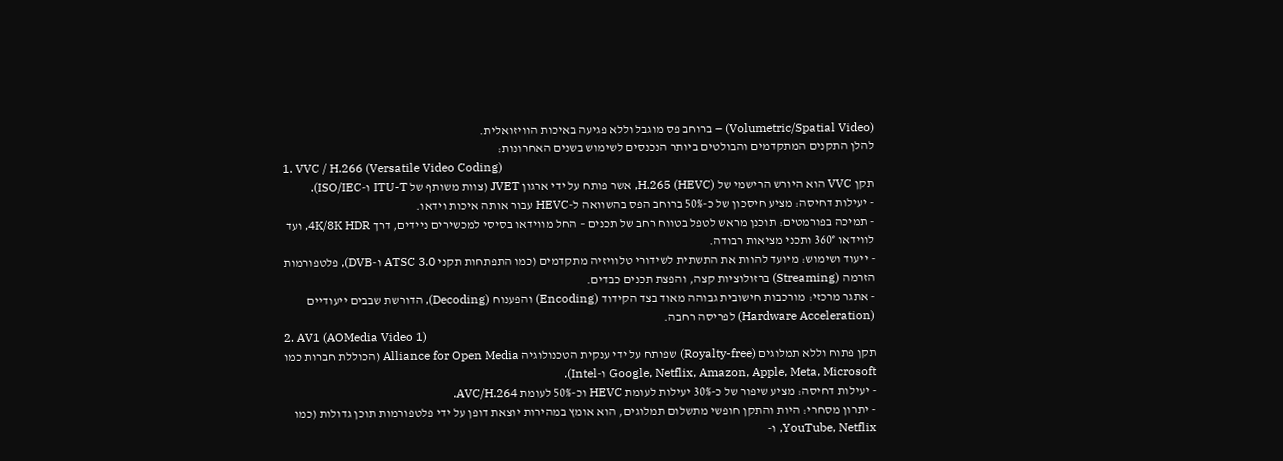(Volumetric/Spatial Video) – ברוחב פס מוגבל וללא פגיעה באיכות הוויזואלית.
להלן התקנים המתקדמים והבולטים ביותר הנכנסים לשימוש בשנים האחרונות:
1. VVC / H.266 (Versatile Video Coding)
תקן VVC הוא היורש הרישמי של H.265 (HEVC), אשר פותח על ידי ארגון JVET (צוות משותף של ITU-T ו-ISO/IEC).
- יעילות דחיסה: מציע חיסכון של כ-50% ברוחב הפס בהשוואה ל-HEVC עבור אותה איכות וידאו.
- תמיכה בפורמטים: תוכנן מראש לטפל בטווח רחב של תכנים – החל מווידאו בסיסי למכשירים ניידים, דרך 4K/8K HDR, ועד לווידאו 360° ותכני מציאות רבודה.
- ייעוד ושימוש: מיועד להוות את התשתית לשידורי טלוויזיה מתקדמים (כמו התפתחות תקני ATSC 3.0 ו-DVB), פלטפורמות הזרמה (Streaming) ברזולוציות קצה, והפצת תכנים כבדים.
- אתגר מרכזי: מורכבות חישובית גבוהה מאוד בצד הקידוד (Encoding) והפענוח (Decoding), הדורשת שבבים ייעודיים (Hardware Acceleration) לפריסה רחבה.
2. AV1 (AOMedia Video 1)
תקן פתוח וללא תמלוגים (Royalty-free) שפותח על ידי ענקית הטכנולוגיה Alliance for Open Media (הכוללת חברות כמו Google, Netflix, Amazon, Apple, Meta, Microsoft ו-Intel).
- יעילות דחיסה: מציע שיפור של כ-30% יעילות לעומת HEVC וכ-50% לעומת AVC/H.264.
- יתרון מסחרי: היות והתקן חופשי מתשלום תמלוגים, הוא אומץ במהירות יוצאת דופן על ידי פלטפורמות תוכן גדולות (כמו YouTube, Netflix, ו-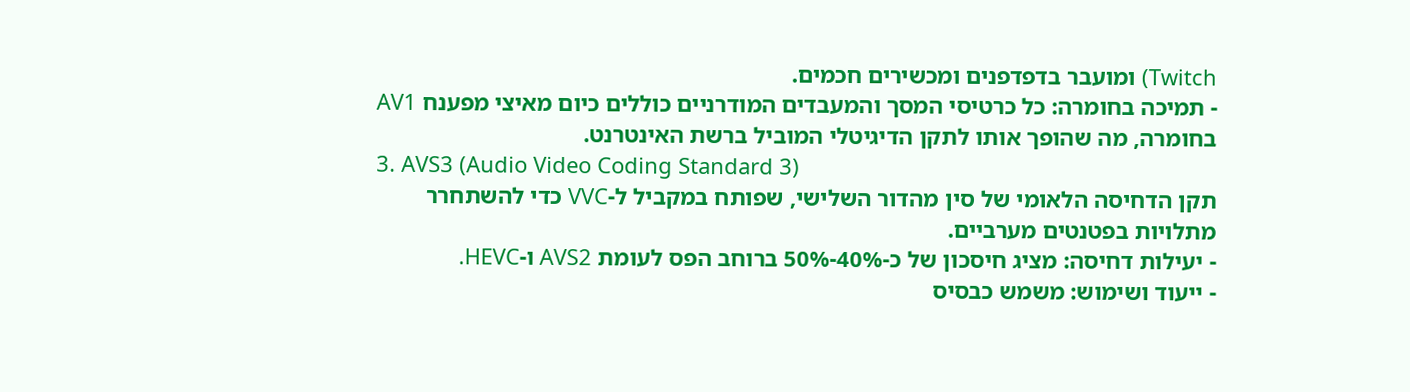Twitch) ומועבר בדפדפנים ומכשירים חכמים.
- תמיכה בחומרה: כל כרטיסי המסך והמעבדים המודרניים כוללים כיום מאיצי מפענח AV1 בחומרה, מה שהופך אותו לתקן הדיגיטלי המוביל ברשת האינטרנט.
3. AVS3 (Audio Video Coding Standard 3)
תקן הדחיסה הלאומי של סין מהדור השלישי, שפותח במקביל ל-VVC כדי להשתחרר מתלויות בפטנטים מערביים.
- יעילות דחיסה: מציג חיסכון של כ-40%-50% ברוחב הפס לעומת AVS2 ו-HEVC.
- ייעוד ושימוש: משמש כבסיס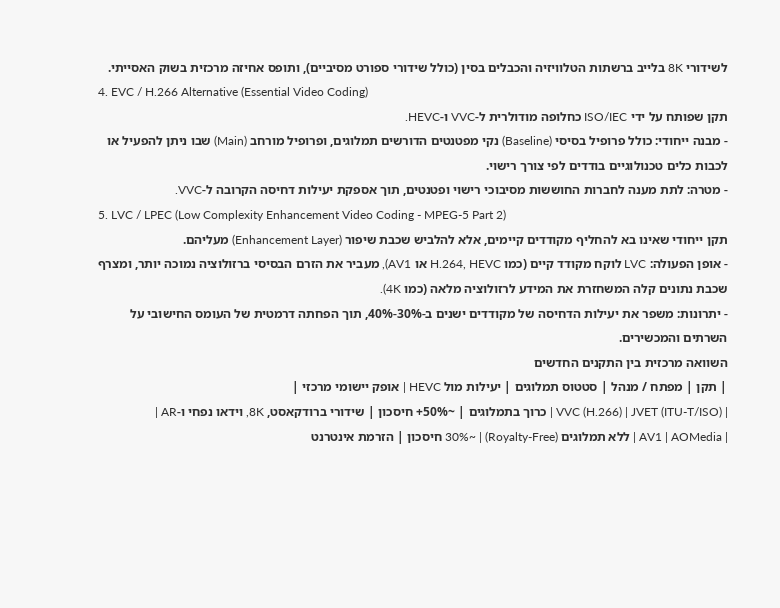לשידורי 8K בלייב ברשתות הטלוויזיה והכבלים בסין (כולל שידורי ספורט מסיביים), ותופס אחיזה מרכזית בשוק האסייתי.
4. EVC / H.266 Alternative (Essential Video Coding)
תקן שפותח על ידי ISO/IEC כחלופה מודולרית ל-VVC ו-HEVC.
- מבנה ייחודי: כולל פרופיל בסיסי (Baseline) נקי מפטנטים הדורשים תמלוגים, ופרופיל מורחב (Main) שבו ניתן להפעיל או לכבות כלים טכנולוגיים בודדים לפי צורך רישוי.
- מטרה: לתת מענה לחברות החוששות מסיבוכי רישוי ופטנטים, תוך אספקת יעילות דחיסה הקרובה ל-VVC.
5. LVC / LPEC (Low Complexity Enhancement Video Coding - MPEG-5 Part 2)
תקן ייחודי שאינו בא להחליף מקודדים קיימים, אלא להלביש שכבת שיפור (Enhancement Layer) מעליהם.
- אופן הפעולה: LVC לוקח מקודד קיים (כמו H.264, HEVC או AV1), מעביר את הזרם הבסיסי ברזולוציה נמוכה יותר, ומצרף שכבת נתונים קלה המשחזרת את המידע לרזולוציה מלאה (כמו 4K).
- יתרונות: משפר את יעילות הדחיסה של מקודדים ישנים ב-30%-40%, תוך הפחתה דרמטית של העומס החישובי על השרתים והמכשירים.
השוואה מרכזית בין התקנים החדשים
| תקן | מפתח / מנהל | סטטוס תמלוגים | יעילות מול HEVC | אופק יישומי מרכזי |
| VVC (H.266) | JVET (ITU-T/ISO) | כרוך בתמלוגים | ~50%+ חיסכון | שידורי ברודקאסט, 8K, וידאו נפחי ו-AR |
| AV1 | AOMedia | ללא תמלוגים (Royalty-Free) | ~30% חיסכון | הזרמת אינטרנט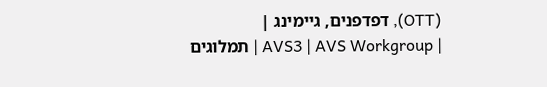(OTT), דפדפנים, גיימינג |
| AVS3 | AVS Workgroup | תמלוגים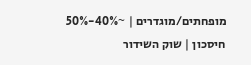מופחתים/מוגדרים | ~40%-50% חיסכון | שוק השידור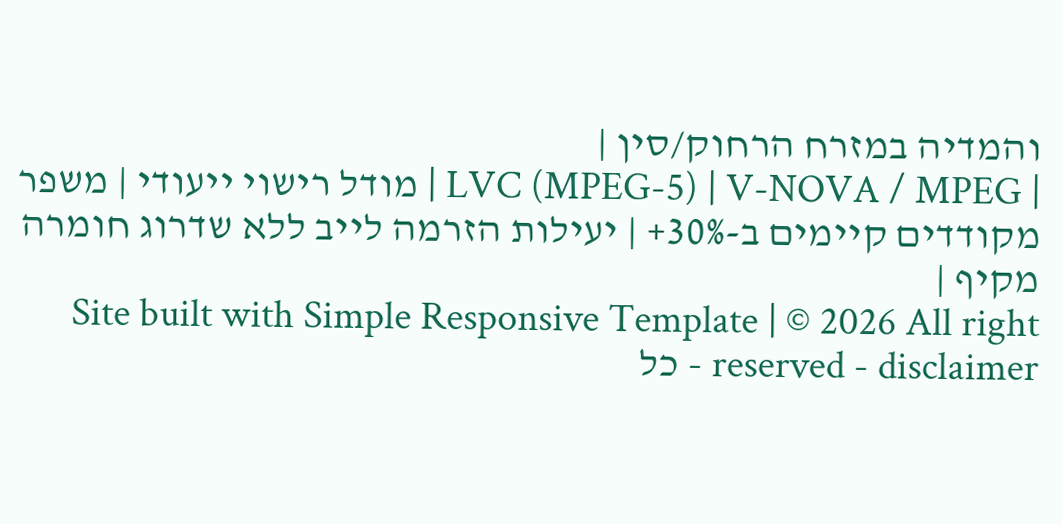והמדיה במזרח הרחוק/סין |
| LVC (MPEG-5) | V-NOVA / MPEG | מודל רישוי ייעודי | משפר מקודדים קיימים ב-30%+ | יעילות הזרמה לייב ללא שדרוג חומרה מקיף |
Site built with Simple Responsive Template | © 2026 All right reserved - disclaimer - כל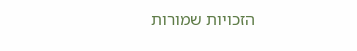הזכויות שמורות